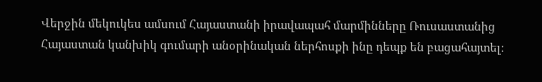Վերջին մեկուկես ամսում Հայաստանի իրավապահ մարմինները Ռուսաստանից Հայաստան կանխիկ գումարի անօրինական ներհոսքի ինը դեպք են բացահայտել։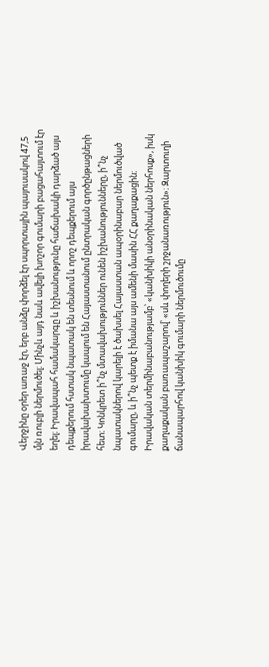Վերջինը օրեր առաջ էր, երբ անձը փորձել էր սպորտային պայուսակով 47,5 մլն ռուբլի ներմուծել։ Մինչև այդ նաև ավելի խոշոր գումարի բացահայտում էր եղել։ Իրավապահ համակարգը և իշխանությունը հաճախակի դարձած այս դեպքերում հստակ նպատակ են տեսնում և որոշ դեպքերում այս իրավախախտումը կապում են Հայաստանում ընտրական գործընթացների հետ։ Կոնկրետ ի՞նչ մտավախություններ ունեն իշխանությունները, ի՞նչ նպատակներով կարելի է ծախսել Հայաստան ապօրինաբար ներմուծված գումարը, և ի՞նչ պետք է իմանա այս ամենի մասին ՀՀ քաղաքացին։
Իրավական տերմինաբանությամբ՝ «կանխիկի անօրինական ներհոսք», իսկ քաղաքական բառապաշարով՝ «սև փողերի շրջանառություն»։ Զարտուղի ճանապարհով կանխիկ գումարի ներմուծումը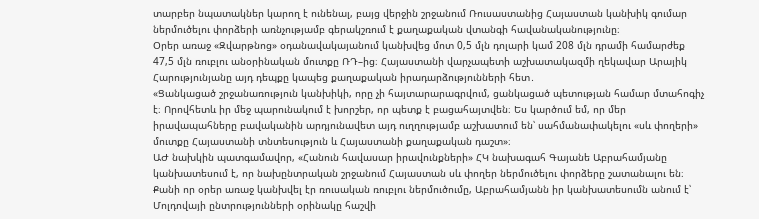տարբեր նպատակներ կարող է ունենալ, բայց վերջին շրջանում Ռուսաստանից Հայաստան կանխիկ գումար ներմուծելու փորձերի առնչությամբ գերակշռում է քաղաքական վտանգի հավանականությունը։
Օրեր առաջ «Զվարթնոց» օդանավակայանում կանխվեց մոտ 0,5 մլն դոլարի կամ 208 մլն դրամի համարժեք 47,5 մլն ռուբլու անօրինական մուտքը ՌԴ–ից։ Հայաստանի վարչապետի աշխատակազմի ղեկավար Արայիկ Հարությունյանը այդ դեպքը կապեց քաղաքական իրադարձությունների հետ․
«Ցանկացած շրջանառություն կանխիկի, որը չի հայտարարագրվում, ցանկացած պետության համար մտահոգիչ է։ Որովհետև իր մեջ պարունակում է խորշեր, որ պետք է բացահայտվեն։ Ես կարծում եմ, որ մեր իրավապահները բավականին արդյունավետ այդ ուղղությամբ աշխատում են՝ սահմանափակելու «սև փողերի» մուտքը Հայաստանի տնտեսություն և Հայաստանի քաղաքական դաշտ»։
ԱԺ նախկին պատգամավոր, «Հանուն հավասար իրավունքների» ՀԿ նախագահ Գայանե Աբրահամյանը կանխատեսում է, որ նախընտրական շրջանում Հայաստան սև փողեր ներմուծելու փորձերը շատանալու են։
Քանի որ օրեր առաջ կանխվել էր ռուսական ռուբլու ներմուծումը, Աբրահամյանն իր կանխատեսումն անում է՝ Մոլդովայի ընտրությունների օրինակը հաշվի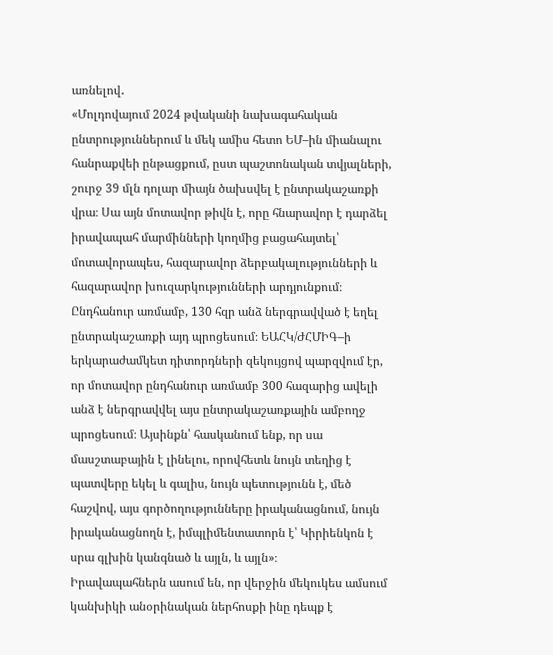առնելով․
«Մոլդովայում 2024 թվականի նախագահական ընտրություններում և մեկ ամիս հետո ԵՄ–ին միանալու հանրաքվեի ընթացքում, ըստ պաշտոնական տվյալների, շուրջ 39 մլն դոլար միայն ծախսվել է ընտրակաշառքի վրա։ Սա այն մոտավոր թիվն է, որը հնարավոր է դարձել իրավապահ մարմինների կողմից բացահայտել՝ մոտավորապես, հազարավոր ձերբակալությունների և հազարավոր խուզարկությունների արդյունքում։ Ընդհանուր առմամբ, 130 հզր անձ ներգրավված է եղել ընտրակաշառքի այդ պրոցեսում։ ԵԱՀԿ/ԺՀՄԻԳ–ի երկարաժամկետ դիտորդների զեկույցով պարզվում էր, որ մոտավոր ընդհանուր առմամբ 300 հազարից ավելի անձ է ներգրավվել այս ընտրակաշառքային ամբողջ պրոցեսում։ Այսինքն՝ հասկանում ենք, որ սա մասշտաբային է լինելու, որովհետև նույն տեղից է պատվերը եկել և գալիս, նույն պետությունն է, մեծ հաշվով, այս գործողությունները իրականացնում, նույն իրականացնողն է, իմպլիմենտատորն է՝ Կիրիենկոն է սրա գլխին կանգնած և այլն, և այլն»։
Իրավապահներն ասում են, որ վերջին մեկուկես ամսում կանխիկի անօրինական ներհոսքի ինը դեպք է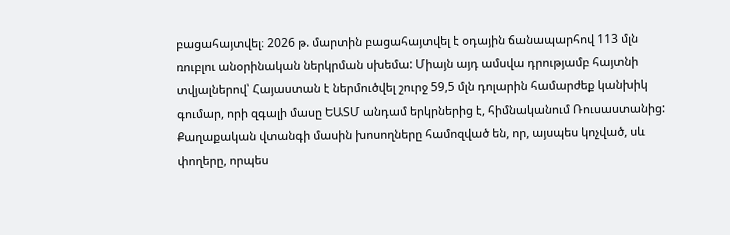բացահայտվել։ 2026 թ. մարտին բացահայտվել է օդային ճանապարհով 113 մլն ռուբլու անօրինական ներկրման սխեմա: Միայն այդ ամսվա դրությամբ հայտնի տվյալներով՝ Հայաստան է ներմուծվել շուրջ 59,5 մլն դոլարին համարժեք կանխիկ գումար, որի զգալի մասը ԵԱՏՄ անդամ երկրներից է, հիմնականում Ռուսաստանից:
Քաղաքական վտանգի մասին խոսողները համոզված են, որ, այսպես կոչված, սև փողերը, որպես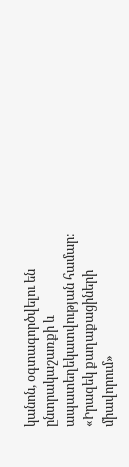կանոն, օգտագործվելու են ընտրակաշառքի և ապատեղեկատվության համար։ «Իրազեկ քաղաքացիների միավորում»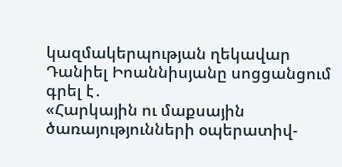կազմակերպության ղեկավար Դանիել Իոաննիսյանը սոցցանցում գրել է․
«Հարկային ու մաքսային ծառայությունների օպերատիվ-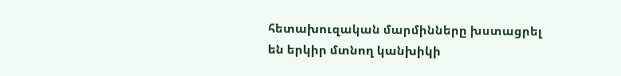հետախուզական մարմինները խստացրել են երկիր մտնող կանխիկի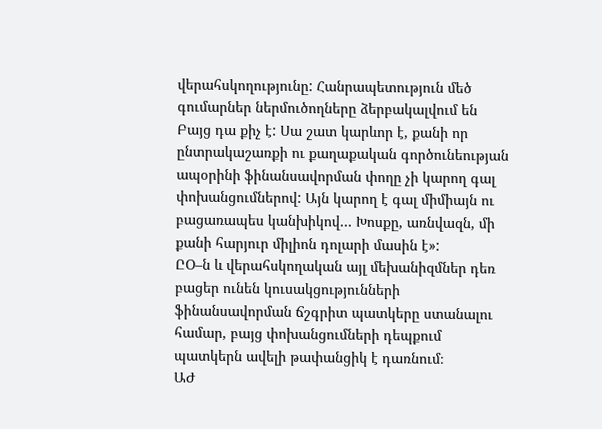վերահսկողությունը: Հանրապետություն մեծ գումարներ ներմուծողները ձերբակալվում են Բայց դա քիչ է: Սա շատ կարևոր է, քանի որ ընտրակաշառքի ու քաղաքական գործունեության ապօրինի ֆինանսավորման փողը չի կարող գալ փոխանցումներով: Այն կարող է գալ միմիայն ու բացառապես կանխիկով… Խոսքը, առնվազն, մի քանի հարյուր միլիոն դոլարի մասին է»:
ԸՕ–ն և վերահսկողական այլ մեխանիզմներ դեռ բացեր ունեն կուսակցությունների ֆինանսավորման ճշգրիտ պատկերը ստանալու համար, բայց փոխանցումների դեպքում պատկերն ավելի թափանցիկ է դառնում։
ԱԺ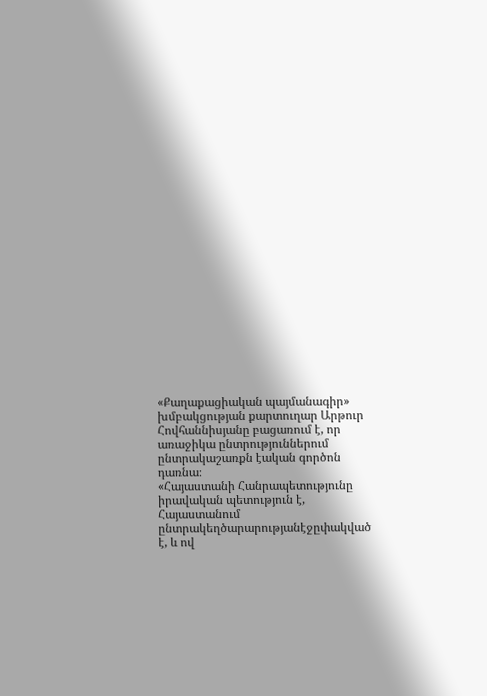«Քաղաքացիական պայմանագիր» խմբակցության քարտուղար Արթուր Հովհաննիսյանը բացառում է, որ առաջիկա ընտրություններում ընտրակաշառքն էական գործոն դառնա։
«Հայաստանի Հանրապետությունը իրավական պետություն է, Հայաստանում ընտրակեղծարարությանէջըփակված է, և ով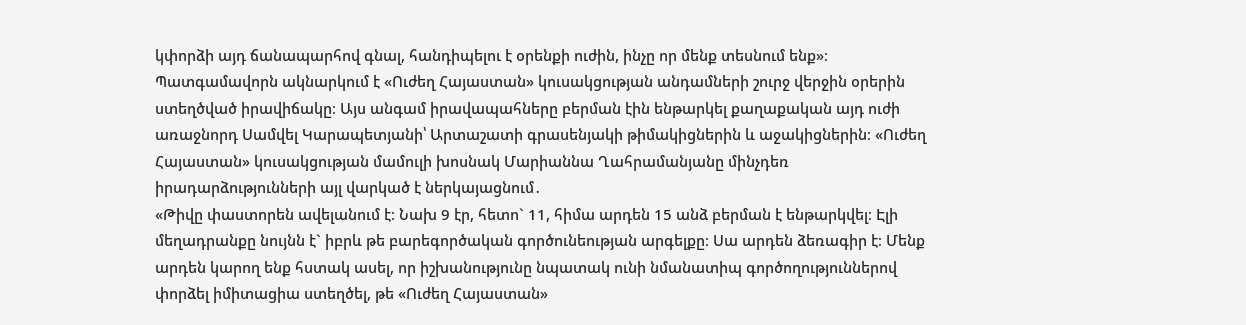կփորձի այդ ճանապարհով գնալ, հանդիպելու է օրենքի ուժին, ինչը որ մենք տեսնում ենք»։
Պատգամավորն ակնարկում է «Ուժեղ Հայաստան» կուսակցության անդամների շուրջ վերջին օրերին ստեղծված իրավիճակը։ Այս անգամ իրավապահները բերման էին ենթարկել քաղաքական այդ ուժի առաջնորդ Սամվել Կարապետյանի՝ Արտաշատի գրասենյակի թիմակիցներին և աջակիցներին։ «Ուժեղ Հայաստան» կուսակցության մամուլի խոսնակ Մարիաննա Ղահրամանյանը մինչդեռ իրադարձությունների այլ վարկած է ներկայացնում․
«Թիվը փաստորեն ավելանում է։ Նախ 9 էր, հետո` 11, հիմա արդեն 15 անձ բերման է ենթարկվել։ Էլի մեղադրանքը նույնն է` իբրև թե բարեգործական գործունեության արգելքը։ Սա արդեն ձեռագիր է։ Մենք արդեն կարող ենք հստակ ասել, որ իշխանությունը նպատակ ունի նմանատիպ գործողություններով փորձել իմիտացիա ստեղծել, թե «Ուժեղ Հայաստան»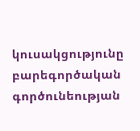կուսակցությունը բարեգործական գործունեության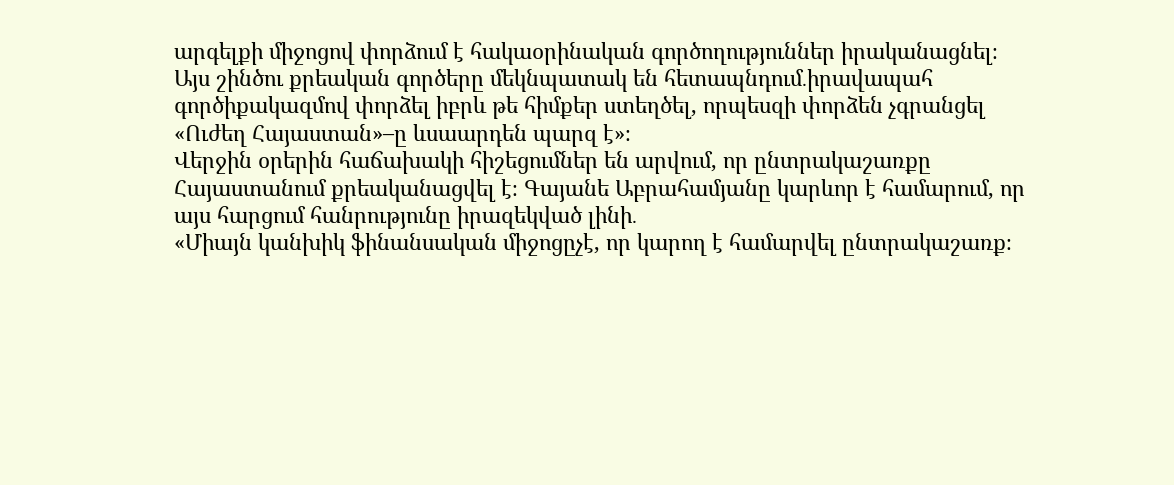արգելքի միջոցով փորձում է հակաօրինական գործողություններ իրականացնել։ Այս շինծու քրեական գործերը մեկնպատակ են հետապնդում․իրավապահ գործիքակազմով փորձել իբրև թե հիմքեր ստեղծել, որպեսզի փորձեն չգրանցել «Ուժեղ Հայաստան»–ը ևսաարդեն պարզ է»։
Վերջին օրերին հաճախակի հիշեցումներ են արվում, որ ընտրակաշառքը Հայաստանում քրեականացվել է։ Գայանե Աբրահամյանը կարևոր է համարում, որ այս հարցում հանրությունը իրազեկված լինի․
«Միայն կանխիկ ֆինանսական միջոցըչէ, որ կարող է համարվել ընտրակաշառք։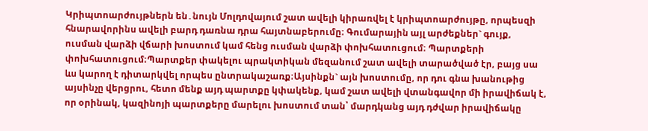Կրիպտոարժույթներն են․նույն Մոլդովայում շատ ավելի կիրառվել է կրիպտոարժույթը, որպեսզի հնարավորինս ավելի բարդ դառնա դրա հայտնաբերումը։ Գումարային այլ արժեքներ` գույք, ուսման վարձի վճարի խոստում կամ հենց ուսման վարձի փոխհատուցում։ Պարտքերի փոխհատուցում։Պարտքեր փակելու պրակտիկան մեզանում շատ ավելի տարածված էր, բայց սա ևս կարող է դիտարկվել որպես ընտրակաշառք։Այսինքն` այն խոստումը, որ դու գնա խանութից այսինչը վերցրու, հետո մենք այդ պարտքը կփակենք, կամ շատ ավելի վտանգավոր մի իրավիճակ է, որ օրինակ, կազինոյի պարտքերը մարելու խոստում տան՝ մարդկանց այդ դժվար իրավիճակը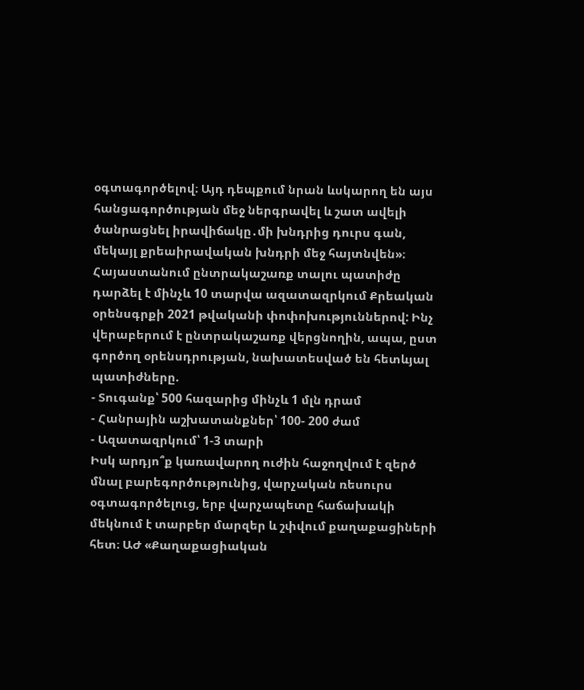օգտագործելով։ Այդ դեպքում նրան ևսկարող են այս հանցագործության մեջ ներգրավել և շատ ավելի ծանրացնել իրավիճակը․մի խնդրից դուրս գան, մեկայլ քրեաիրավական խնդրի մեջ հայտնվեն»։
Հայաստանում ընտրակաշառք տալու պատիժը դարձել է մինչև 10 տարվա ազատազրկում Քրեական օրենսգրքի 2021 թվականի փոփոխություններով: Ինչ վերաբերում է ընտրակաշառք վերցնողին, ապա, ըստ գործող օրենսդրության, նախատեսված են հետևյալ պատիժները.
- Տուգանք՝ 500 հազարից մինչև 1 մլն դրամ
- Հանրային աշխատանքներ՝ 100- 200 ժամ
- Ազատազրկում՝ 1-3 տարի
Իսկ արդյո՞ք կառավարող ուժին հաջողվում է զերծ մնալ բարեգործությունից, վարչական ռեսուրս օգտագործելուց, երբ վարչապետը հաճախակի մեկնում է տարբեր մարզեր և շփվում քաղաքացիների հետ։ ԱԺ «Քաղաքացիական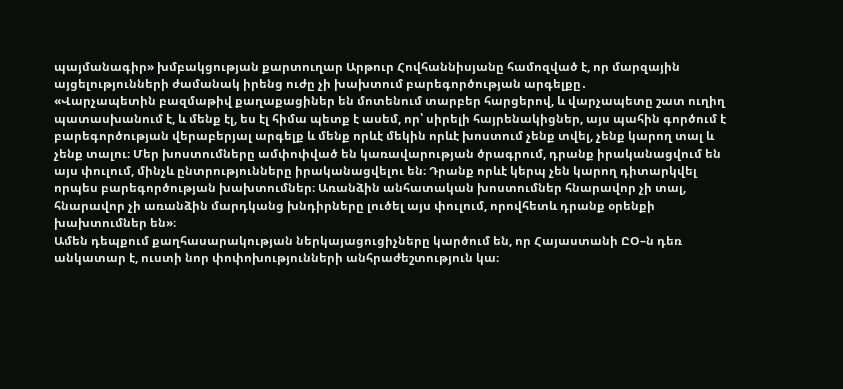պայմանագիր» խմբակցության քարտուղար Արթուր Հովհաննիսյանը համոզված է, որ մարզային այցելությունների ժամանակ իրենց ուժը չի խախտում բարեգործության արգելքը․
«Վարչապետին բազմաթիվ քաղաքացիներ են մոտենում տարբեր հարցերով, և վարչապետը շատ ուղիղ պատասխանում է, և մենք էլ, ես էլ հիմա պետք է ասեմ, որ՝ սիրելի հայրենակիցներ, այս պահին գործում է բարեգործության վերաբերյալ արգելք և մենք որևէ մեկին որևէ խոստում չենք տվել, չենք կարող տալ և չենք տալու։ Մեր խոստումները ամփոփված են կառավարության ծրագրում, դրանք իրականացվում են այս փուլում, մինչև ընտրությունները իրականացվելու են։ Դրանք որևէ կերպ չեն կարող դիտարկվել որպես բարեգործության խախտումներ։ Առանձին անհատական խոստումներ հնարավոր չի տալ, հնարավոր չի առանձին մարդկանց խնդիրները լուծել այս փուլում, որովհետև դրանք օրենքի խախտումներ են»։
Ամեն դեպքում քաղհասարակության ներկայացուցիչները կարծում են, որ Հայաստանի ԸՕ–ն դեռ անկատար է, ուստի նոր փոփոխությունների անհրաժեշտություն կա։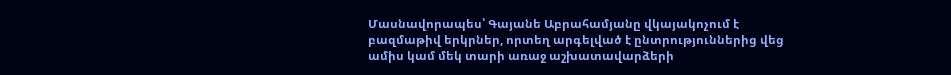Մասնավորապես՝ Գայանե Աբրահամյանը վկայակոչում է բազմաթիվ երկրներ, որտեղ արգելված է ընտրություններից վեց ամիս կամ մեկ տարի առաջ աշխատավարձերի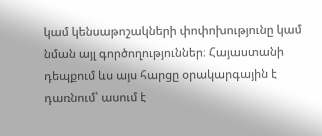կամ կենսաթոշակների փոփոխությունը կամ նման այլ գործողություններ։ Հայաստանի դեպքում ևս այս հարցը օրակարգային է դառնում՝ ասում է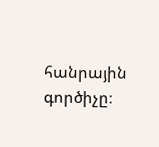հանրային գործիչը։